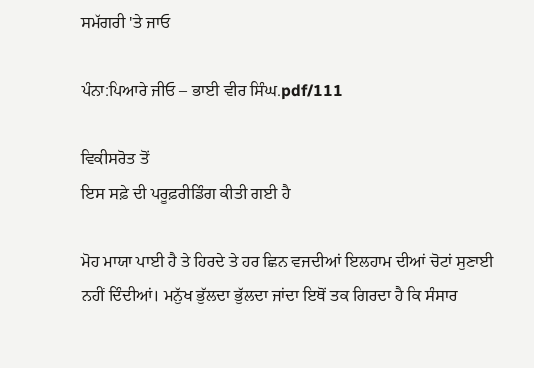ਸਮੱਗਰੀ 'ਤੇ ਜਾਓ

ਪੰਨਾ:ਪਿਆਰੇ ਜੀਓ – ਭਾਈ ਵੀਰ ਸਿੰਘ.pdf/111

ਵਿਕੀਸਰੋਤ ਤੋਂ
ਇਸ ਸਫ਼ੇ ਦੀ ਪਰੂਫ਼ਰੀਡਿੰਗ ਕੀਤੀ ਗਈ ਹੈ

ਮੋਹ ਮਾਯਾ ਪਾਈ ਹੈ ਤੇ ਹਿਰਦੇ ਤੇ ਹਰ ਛਿਨ ਵਜਦੀਆਂ ਇਲਹਾਮ ਦੀਆਂ ਚੋਟਾਂ ਸੁਣਾਈ ਨਹੀਂ ਦਿੰਦੀਆਂ। ਮਨੁੱਖ ਭੁੱਲਦਾ ਭੁੱਲਦਾ ਜਾਂਦਾ ਇਥੋਂ ਤਕ ਗਿਰਦਾ ਹੈ ਕਿ ਸੰਸਾਰ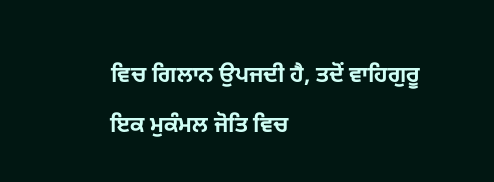ਵਿਚ ਗਿਲਾਨ ਉਪਜਦੀ ਹੈ, ਤਦੋਂ ਵਾਹਿਗੁਰੂ ਇਕ ਮੁਕੰਮਲ ਜੋਤਿ ਵਿਚ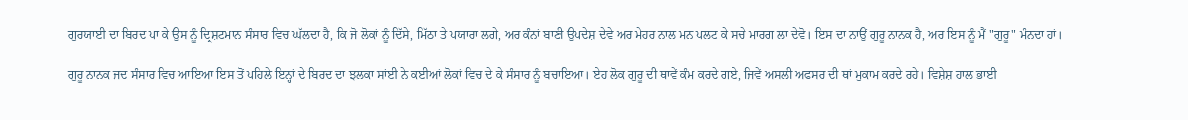ਗੁਰਯਾਈ ਦਾ ਬਿਰਦ ਪਾ ਕੇ ਉਸ ਨੂੰ ਦ੍ਰਿਸ਼ਟਮਾਨ ਸੰਸਾਰ ਵਿਚ ਘੱਲਦਾ ਹੈ, ਕਿ ਜੋ ਲੋਕਾਂ ਨੂੰ ਦਿੱਸੇ, ਮਿੱਠਾ ਤੇ ਪਯਾਰਾ ਲਗੇ, ਅਰ ਕੰਨਾਂ ਬਾਣੀ ਉਪਦੇਸ਼ ਦੇਵੇ ਅਰ ਮੇਹਰ ਨਾਲ ਮਨ ਪਲਟ ਕੇ ਸਚੇ ਮਾਰਗ ਲਾ ਦੇਵੋ। ਇਸ ਦਾ ਨਾਉਂ ਗੁਰੂ ਨਾਨਕ ਹੈ, ਅਰ ਇਸ ਨੂੰ ਮੈਂ "ਗੁਰੂ" ਮੰਨਦਾ ਹਾਂ।

ਗੁਰੂ ਨਾਨਕ ਜਦ ਸੰਸਾਰ ਵਿਚ ਆਇਆ ਇਸ ਤੋਂ ਪਹਿਲੇ ਇਨ੍ਹਾਂ ਦੇ ਬਿਰਦ ਦਾ ਝਲਕਾ ਸਾਂਈ ਨੇ ਕਈਆਂ ਲੋਕਾਂ ਵਿਚ ਦੇ ਕੇ ਸੰਸਾਰ ਨੂੰ ਬਚਾਇਆ। ਏਹ ਲੋਕ ਗੁਰੂ ਦੀ ਥਾਵੇਂ ਕੰਮ ਕਰਦੇ ਗਏ, ਜਿਵੇਂ ਅਸਲੀ ਅਫਸਰ ਦੀ ਥਾਂ ਮੁਕਾਮ ਕਰਦੇ ਰਹੇ। ਵਿਸ਼ੇਸ਼ ਹਾਲ ਭਾਈ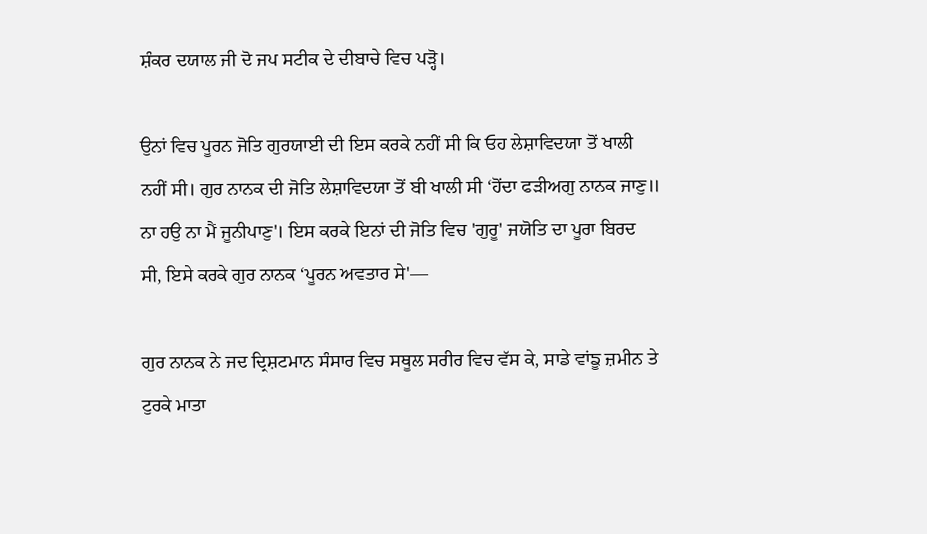ਸ਼ੰਕਰ ਦਯਾਲ ਜੀ ਦੋ ਜਪ ਸਟੀਕ ਦੇ ਦੀਬਾਚੇ ਵਿਚ ਪੜ੍ਹੋ।

ਉਨਾਂ ਵਿਚ ਪੂਰਨ ਜੋਤਿ ਗੁਰਯਾਈ ਦੀ ਇਸ ਕਰਕੇ ਨਹੀਂ ਸੀ ਕਿ ਓਹ ਲੇਸ਼ਾਵਿਦਯਾ ਤੋਂ ਖਾਲੀ ਨਹੀਂ ਸੀ। ਗੁਰ ਨਾਨਕ ਦੀ ਜੋਤਿ ਲੇਸ਼ਾਵਿਦਯਾ ਤੋਂ ਬੀ ਖਾਲੀ ਸੀ ‘ਹੋਂਦਾ ਫੜੀਅਗੁ ਨਾਨਕ ਜਾਣੁ॥ ਨਾ ਹਉ ਨਾ ਮੈਂ ਜੂਨੀਪਾਣੁ'। ਇਸ ਕਰਕੇ ਇਨਾਂ ਦੀ ਜੋਤਿ ਵਿਚ 'ਗੁਰੂ' ਜਯੋਤਿ ਦਾ ਪੂਰਾ ਬਿਰਦ ਸੀ, ਇਸੇ ਕਰਕੇ ਗੁਰ ਨਾਨਕ ‘ਪੂਰਨ ਅਵਤਾਰ ਸੇ'—

ਗੁਰ ਨਾਨਕ ਨੇ ਜਦ ਦ੍ਰਿਸ਼ਟਮਾਨ ਸੰਸਾਰ ਵਿਚ ਸਥੂਲ ਸਰੀਰ ਵਿਚ ਵੱਸ ਕੇ, ਸਾਡੇ ਵਾਂਙੂ ਜ਼ਮੀਨ ਤੇ ਟੁਰਕੇ ਮਾਤਾ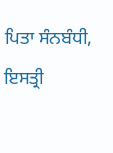ਪਿਤਾ ਸੰਨਬੰਧੀ, ਇਸਤ੍ਰੀ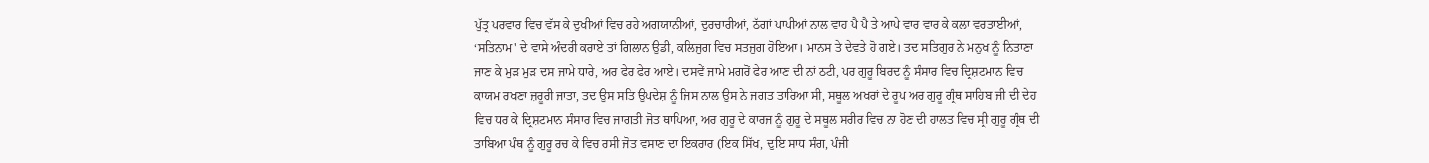ਪੁੱਤ੍ਰ ਪਰਵਾਰ ਵਿਚ ਵੱਸ ਕੇ ਦੁਖੀਆਂ ਵਿਚ ਰਹੇ ਅਗਯਾਨੀਆਂ, ਦੁਰਚਾਰੀਆਂ, ਠੱਗਾਂ ਪਾਪੀਆਂ ਨਾਲ ਵਾਹ ਪੈ ਪੈ ਤੇ ਆਪੇ ਵਾਰ ਵਾਰ ਕੇ ਕਲਾ ਵਰਤਾਈਆਂ, ‘ਸਤਿਨਾਮ' ਦੇ ਵਾਸੇ ਅੰਦਰੀ ਕਰਾਏ ਤਾਂ ਗਿਲਾਨ ਉਡੀ, ਕਲਿਜੁਗ ਵਿਚ ਸਤਜੁਗ ਹੋਇਆ। ਮਾਨਸ ਤੇ ਦੇਵਤੇ ਹੋ ਗਏ। ਤਦ ਸਤਿਗੁਰ ਨੇ ਮਨੁਖ ਨੂੰ ਨਿਤਾਣਾ ਜਾਣ ਕੇ ਮੁੜ ਮੁੜ ਦਸ ਜਾਮੇ ਧਾਰੇ, ਅਰ ਫੇਰ ਫੇਰ ਆਏ। ਦਸਵੇਂ ਜਾਮੇ ਮਗਰੋਂ ਫੇਰ ਆਣ ਦੀ ਨਾਂ ਠਟੀ, ਪਰ ਗੁਰੂ ਬਿਰਦ ਨੂੰ ਸੰਸਾਰ ਵਿਚ ਦ੍ਰਿਸ਼ਟਮਾਨ ਵਿਚ ਕਾਯਮ ਰਖਣਾ ਜ਼ਰੂਰੀ ਜਾਤਾ, ਤਦ ਉਸ ਸਤਿ ਉਪਦੇਸ਼ ਨੂੰ ਜਿਸ ਨਾਲ ਉਸ ਨੇ ਜਗਤ ਤਾਰਿਆ ਸੀ, ਸਥੂਲ ਅਖਰਾਂ ਦੇ ਰੂਪ ਅਰ ਗੁਰੂ ਗ੍ਰੰਥ ਸਾਹਿਬ ਜੀ ਦੀ ਦੇਹ ਵਿਚ ਧਰ ਕੇ ਦ੍ਰਿਸ਼ਟਮਾਨ ਸੰਸਾਰ ਵਿਚ ਜਾਗਤੀ ਜੋਤ ਥਾਪਿਆ, ਅਰ ਗੁਰੂ ਦੇ ਕਾਰਜ ਨੂੰ ਗੁਰੂ ਦੇ ਸਥੂਲ ਸਰੀਰ ਵਿਚ ਨਾ ਹੋਣ ਦੀ ਹਾਲਤ ਵਿਚ ਸ੍ਰੀ ਗੁਰੂ ਗ੍ਰੰਥ ਦੀ ਤਾਬਿਆ ਪੰਥ ਨੂੰ ਗੁਰੂ ਰਚ ਕੇ ਵਿਚ ਰਸੀ ਜੋਤ ਵਸਾਣ ਦਾ ਇਕਰਾਰ (ਇਕ ਸਿੱਖ, ਦੁਇ ਸਾਧ ਸੰਗ, ਪੰਜੀ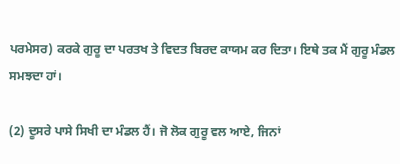ਪਰਮੇਸਰ) ਕਰਕੇ ਗੁਰੂ ਦਾ ਪਰਤਖ ਤੇ ਵਿਦਤ ਬਿਰਦ ਕਾਯਮ ਕਰ ਦਿਤਾ। ਇਥੇ ਤਕ ਮੈਂ ਗੁਰੂ ਮੰਡਲ ਸਮਝਦਾ ਹਾਂ।

(2) ਦੂਸਰੇ ਪਾਸੇ ਸਿਖੀ ਦਾ ਮੰਡਲ ਹੈਂ। ਜੋ ਲੋਕ ਗੁਰੂ ਵਲ ਆਏ, ਜਿਨਾਂ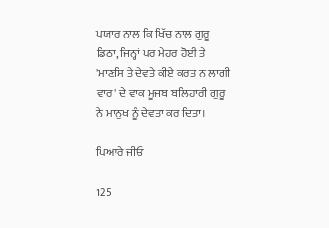ਪਯਾਰ ਨਾਲ ਕਿ ਖਿੱਚ ਨਾਲ ਗੁਰੂ ਡਿਠਾ, ਜਿਨ੍ਹਾਂ ਪਰ ਮੇਹਰ ਹੋਈ ਤੇ 'ਮਾਣਸਿ ਤੇ ਦੇਵਤੇ ਕੀਏ ਕਰਤ ਨ ਲਾਗੀ ਵਾਰ' ਦੇ ਵਾਕ ਮੂਜਬ ਬਲਿਹਾਰੀ ਗੁਰੂ ਨੇ ਮਾਨੁਖ ਨੂੰ ਦੇਵਤਾ ਕਰ ਦਿਤਾ।

ਪਿਆਰੇ ਜੀਓ

125